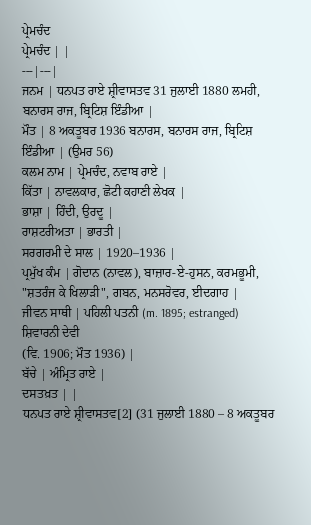ਪ੍ਰੇਮਚੰਦ
ਪ੍ਰੇਮਚੰਦ | |
---|---|
ਜਨਮ | ਧਨਪਤ ਰਾਏ ਸ਼੍ਰੀਵਾਸਤਵ 31 ਜੁਲਾਈ 1880 ਲਮਹੀ, ਬਨਾਰਸ ਰਾਜ, ਬ੍ਰਿਟਿਸ਼ ਇੰਡੀਆ |
ਮੌਤ | 8 ਅਕਤੂਬਰ 1936 ਬਨਾਰਸ, ਬਨਾਰਸ ਰਾਜ, ਬ੍ਰਿਟਿਸ਼ ਇੰਡੀਆ | (ਉਮਰ 56)
ਕਲਮ ਨਾਮ | ਪ੍ਰੇਮਚੰਦ, ਨਵਾਬ ਰਾਏ |
ਕਿੱਤਾ | ਨਾਵਲਕਾਰ, ਛੋਟੀ ਕਹਾਣੀ ਲੇਖਕ |
ਭਾਸ਼ਾ | ਹਿੰਦੀ, ਉਰਦੂ |
ਰਾਸ਼ਟਰੀਅਤਾ | ਭਾਰਤੀ |
ਸਰਗਰਮੀ ਦੇ ਸਾਲ | 1920–1936 |
ਪ੍ਰਮੁੱਖ ਕੰਮ | ਗੋਦਾਨ (ਨਾਵਲ), ਬਾਜ਼ਾਰ-ਏ-ਹੁਸਨ, ਕਰਮਭੂਮੀ, "ਸ਼ਤਰੰਜ ਕੇ ਖਿਲਾੜੀ", ਗਬਨ, ਮਨਸਰੋਵਰ, ਈਦਗਾਹ |
ਜੀਵਨ ਸਾਥੀ | ਪਹਿਲੀ ਪਤਨੀ (m. 1895; estranged)
ਸ਼ਿਵਾਰਨੀ ਦੇਵੀ
(ਵਿ. 1906; ਮੌਤ 1936) |
ਬੱਚੇ | ਅੰਮ੍ਰਿਤ ਰਾਏ |
ਦਸਤਖ਼ਤ | |
ਧਨਪਤ ਰਾਏ ਸ਼੍ਰੀਵਾਸਤਵ[2] (31 ਜੁਲਾਈ 1880 – 8 ਅਕਤੂਬਰ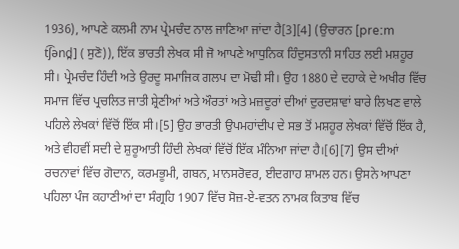1936), ਆਪਣੇ ਕਲਮੀ ਨਾਮ ਪ੍ਰੇਮਚੰਦ ਨਾਲ ਜਾਣਿਆ ਜਾਂਦਾ ਹੈ[3][4] (ਉਚਾਰਨ [preːm t͡ʃənd̪] ( ਸੁਣੋ)), ਇੱਕ ਭਾਰਤੀ ਲੇਖਕ ਸੀ ਜੋ ਆਪਣੇ ਆਧੁਨਿਕ ਹਿੰਦੁਸਤਾਨੀ ਸਾਹਿਤ ਲਈ ਮਸ਼ਹੂਰ ਸੀ। ਪ੍ਰੇਮਚੰਦ ਹਿੰਦੀ ਅਤੇ ਉਰਦੂ ਸਮਾਜਿਕ ਗਲਪ ਦਾ ਮੋਢੀ ਸੀ। ਉਹ 1880 ਦੇ ਦਹਾਕੇ ਦੇ ਅਖੀਰ ਵਿੱਚ ਸਮਾਜ ਵਿੱਚ ਪ੍ਰਚਲਿਤ ਜਾਤੀ ਸ਼੍ਰੇਣੀਆਂ ਅਤੇ ਔਰਤਾਂ ਅਤੇ ਮਜ਼ਦੂਰਾਂ ਦੀਆਂ ਦੁਰਦਸ਼ਾਵਾਂ ਬਾਰੇ ਲਿਖਣ ਵਾਲੇ ਪਹਿਲੇ ਲੇਖਕਾਂ ਵਿੱਚੋਂ ਇੱਕ ਸੀ।[5] ਉਹ ਭਾਰਤੀ ਉਪਮਹਾਂਦੀਪ ਦੇ ਸਭ ਤੋਂ ਮਸ਼ਹੂਰ ਲੇਖਕਾਂ ਵਿੱਚੋਂ ਇੱਕ ਹੈ, ਅਤੇ ਵੀਹਵੀਂ ਸਦੀ ਦੇ ਸ਼ੁਰੂਆਤੀ ਹਿੰਦੀ ਲੇਖਕਾਂ ਵਿੱਚੋਂ ਇੱਕ ਮੰਨਿਆ ਜਾਂਦਾ ਹੈ।[6][7] ਉਸ ਦੀਆਂ ਰਚਨਾਵਾਂ ਵਿੱਚ ਗੋਦਾਨ, ਕਰਮਭੂਮੀ, ਗਬਨ, ਮਾਨਸਰੋਵਰ, ਈਦਗਾਹ ਸ਼ਾਮਲ ਹਨ। ਉਸਨੇ ਆਪਣਾ ਪਹਿਲਾ ਪੰਜ ਕਹਾਣੀਆਂ ਦਾ ਸੰਗ੍ਰਹਿ 1907 ਵਿੱਚ ਸੋਜ਼-ਏ-ਵਤਨ ਨਾਮਕ ਕਿਤਾਬ ਵਿੱਚ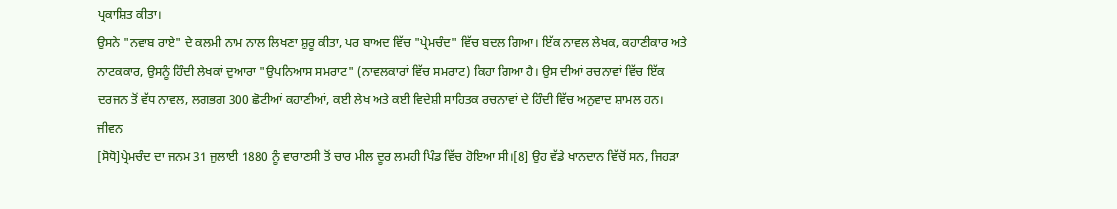ਪ੍ਰਕਾਸ਼ਿਤ ਕੀਤਾ।
ਉਸਨੇ "ਨਵਾਬ ਰਾਏ" ਦੇ ਕਲਮੀ ਨਾਮ ਨਾਲ ਲਿਖਣਾ ਸ਼ੁਰੂ ਕੀਤਾ, ਪਰ ਬਾਅਦ ਵਿੱਚ "ਪ੍ਰੇਮਚੰਦ" ਵਿੱਚ ਬਦਲ ਗਿਆ। ਇੱਕ ਨਾਵਲ ਲੇਖਕ, ਕਹਾਣੀਕਾਰ ਅਤੇ ਨਾਟਕਕਾਰ, ਉਸਨੂੰ ਹਿੰਦੀ ਲੇਖਕਾਂ ਦੁਆਰਾ "ਉਪਨਿਆਸ ਸਮਰਾਟ" (ਨਾਵਲਕਾਰਾਂ ਵਿੱਚ ਸਮਰਾਟ) ਕਿਹਾ ਗਿਆ ਹੈ। ਉਸ ਦੀਆਂ ਰਚਨਾਵਾਂ ਵਿੱਚ ਇੱਕ ਦਰਜਨ ਤੋਂ ਵੱਧ ਨਾਵਲ, ਲਗਭਗ 300 ਛੋਟੀਆਂ ਕਹਾਣੀਆਂ, ਕਈ ਲੇਖ ਅਤੇ ਕਈ ਵਿਦੇਸ਼ੀ ਸਾਹਿਤਕ ਰਚਨਾਵਾਂ ਦੇ ਹਿੰਦੀ ਵਿੱਚ ਅਨੁਵਾਦ ਸ਼ਾਮਲ ਹਨ।
ਜੀਵਨ
[ਸੋਧੋ]ਪ੍ਰੇਮਚੰਦ ਦਾ ਜਨਮ 31 ਜੁਲਾਈ 1880 ਨੂੰ ਵਾਰਾਣਸੀ ਤੋਂ ਚਾਰ ਮੀਲ ਦੂਰ ਲਮਹੀ ਪਿੰਡ ਵਿੱਚ ਹੋਇਆ ਸੀ।[8] ਉਹ ਵੱਡੇ ਖਾਨਦਾਨ ਵਿੱਚੋਂ ਸਨ, ਜਿਹੜਾ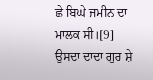ਛੇ ਬਿਘੇ ਜਮੀਨ ਦਾ ਮਾਲਕ ਸੀ।[9] ਉਸਦਾ ਦਾਦਾ ਗੁਰ ਸ਼ੇ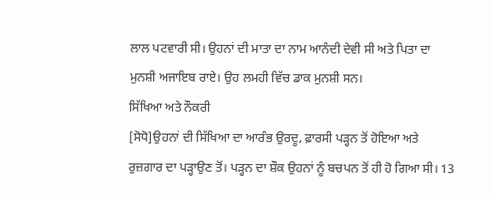ਲਾਲ ਪਟਵਾਰੀ ਸੀ। ਉਹਨਾਂ ਦੀ ਮਾਤਾ ਦਾ ਨਾਮ ਆਨੰਦੀ ਦੇਵੀ ਸੀ ਅਤੇ ਪਿਤਾ ਦਾ ਮੁਨਸ਼ੀ ਅਜਾਇਬ ਰਾਏ। ਉਹ ਲਮਹੀ ਵਿੱਚ ਡਾਕ ਮੁਨਸ਼ੀ ਸਨ।
ਸਿੱਖਿਆ ਅਤੇ ਨੌਕਰੀ
[ਸੋਧੋ]ਉਹਨਾਂ ਦੀ ਸਿੱਖਿਆ ਦਾ ਆਰੰਭ ਉਰਦੂ, ਫ਼ਾਰਸੀ ਪੜ੍ਹਨ ਤੋਂ ਹੋਇਆ ਅਤੇ ਰੁਜ਼ਗਾਰ ਦਾ ਪੜ੍ਹਾਉਣ ਤੋਂ। ਪੜ੍ਹਨ ਦਾ ਸ਼ੌਕ ਉਹਨਾਂ ਨੂੰ ਬਚਪਨ ਤੋਂ ਹੀ ਹੋ ਗਿਆ ਸੀ। 13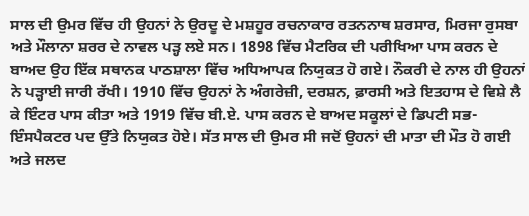ਸਾਲ ਦੀ ਉਮਰ ਵਿੱਚ ਹੀ ਉਹਨਾਂ ਨੇ ਉਰਦੂ ਦੇ ਮਸ਼ਹੂਰ ਰਚਨਾਕਾਰ ਰਤਨਨਾਥ ਸ਼ਰਸਾਰ, ਮਿਰਜਾ ਰੁਸਬਾ ਅਤੇ ਮੌਲਾਨਾ ਸ਼ਰਰ ਦੇ ਨਾਵਲ ਪੜ੍ਹ ਲਏ ਸਨ। 1898 ਵਿੱਚ ਮੈਟਰਿਕ ਦੀ ਪਰੀਖਿਆ ਪਾਸ ਕਰਨ ਦੇ ਬਾਅਦ ਉਹ ਇੱਕ ਸਥਾਨਕ ਪਾਠਸ਼ਾਲਾ ਵਿੱਚ ਅਧਿਆਪਕ ਨਿਯੁਕਤ ਹੋ ਗਏ। ਨੌਕਰੀ ਦੇ ਨਾਲ ਹੀ ਉਹਨਾਂ ਨੇ ਪੜ੍ਹਾਈ ਜਾਰੀ ਰੱਖੀ। 1910 ਵਿੱਚ ਉਹਨਾਂ ਨੇ ਅੰਗਰੇਜ਼ੀ, ਦਰਸ਼ਨ, ਫ਼ਾਰਸੀ ਅਤੇ ਇਤਹਾਸ ਦੇ ਵਿਸ਼ੇ ਲੈ ਕੇ ਇੰਟਰ ਪਾਸ ਕੀਤਾ ਅਤੇ 1919 ਵਿੱਚ ਬੀ.ਏ. ਪਾਸ ਕਰਨ ਦੇ ਬਾਅਦ ਸਕੂਲਾਂ ਦੇ ਡਿਪਟੀ ਸਭ-ਇੰਸਪੈਕਟਰ ਪਦ ਉੱਤੇ ਨਿਯੁਕਤ ਹੋਏ। ਸੱਤ ਸਾਲ ਦੀ ਉਮਰ ਸੀ ਜਦੋਂ ਉਹਨਾਂ ਦੀ ਮਾਤਾ ਦੀ ਮੌਤ ਹੋ ਗਈ ਅਤੇ ਜਲਦ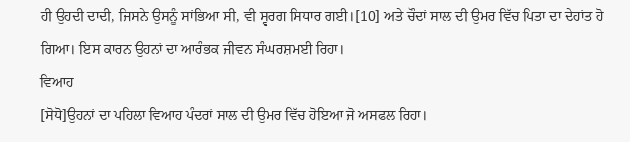ਹੀ ਉਹਦੀ ਦਾਦੀ, ਜਿਸਨੇ ਉਸਨੂੰ ਸਾਂਭਿਆ ਸੀ, ਵੀ ਸ੍ਵਰਗ ਸਿਧਾਰ ਗਈ।[10] ਅਤੇ ਚੌਦਾਂ ਸਾਲ ਦੀ ਉਮਰ ਵਿੱਚ ਪਿਤਾ ਦਾ ਦੇਹਾਂਤ ਹੋ ਗਿਆ। ਇਸ ਕਾਰਨ ਉਹਨਾਂ ਦਾ ਆਰੰਭਕ ਜੀਵਨ ਸੰਘਰਸ਼ਮਈ ਰਿਹਾ।
ਵਿਆਹ
[ਸੋਧੋ]ਉਹਨਾਂ ਦਾ ਪਹਿਲਾ ਵਿਆਹ ਪੰਦਰਾਂ ਸਾਲ ਦੀ ਉਮਰ ਵਿੱਚ ਹੋਇਆ ਜੋ ਅਸਫਲ ਰਿਹਾ।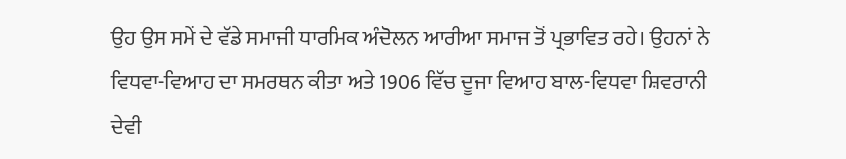ਉਹ ਉਸ ਸਮੇਂ ਦੇ ਵੱਡੇ ਸਮਾਜੀ ਧਾਰਮਿਕ ਅੰਦੋਲਨ ਆਰੀਆ ਸਮਾਜ ਤੋਂ ਪ੍ਰਭਾਵਿਤ ਰਹੇ। ਉਹਨਾਂ ਨੇ ਵਿਧਵਾ-ਵਿਆਹ ਦਾ ਸਮਰਥਨ ਕੀਤਾ ਅਤੇ 1906 ਵਿੱਚ ਦੂਜਾ ਵਿਆਹ ਬਾਲ-ਵਿਧਵਾ ਸ਼ਿਵਰਾਨੀ ਦੇਵੀ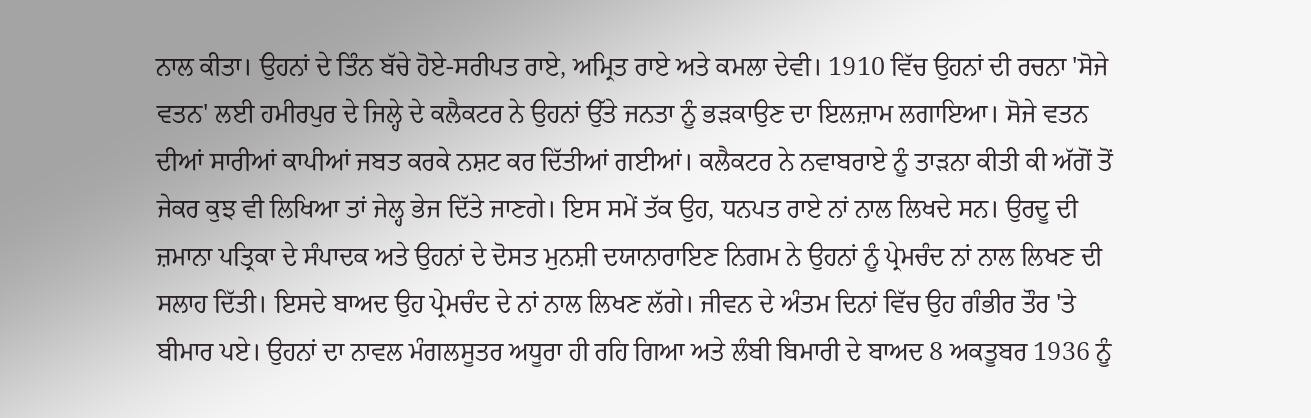ਨਾਲ ਕੀਤਾ। ਉਹਨਾਂ ਦੇ ਤਿੰਨ ਬੱਚੇ ਹੋਏ-ਸਰੀਪਤ ਰਾਏ, ਅਮ੍ਰਿਤ ਰਾਏ ਅਤੇ ਕਮਲਾ ਦੇਵੀ। 1910 ਵਿੱਚ ਉਹਨਾਂ ਦੀ ਰਚਨਾ 'ਸੋਜੇ ਵਤਨ' ਲਈ ਹਮੀਰਪੁਰ ਦੇ ਜਿਲ੍ਹੇ ਦੇ ਕਲੈਕਟਰ ਨੇ ਉਹਨਾਂ ਉੱਤੇ ਜਨਤਾ ਨੂੰ ਭੜਕਾਉਣ ਦਾ ਇਲਜ਼ਾਮ ਲਗਾਇਆ। ਸੋਜੇ ਵਤਨ ਦੀਆਂ ਸਾਰੀਆਂ ਕਾਪੀਆਂ ਜਬਤ ਕਰਕੇ ਨਸ਼ਟ ਕਰ ਦਿੱਤੀਆਂ ਗਈਆਂ। ਕਲੈਕਟਰ ਨੇ ਨਵਾਬਰਾਏ ਨੂੰ ਤਾੜਨਾ ਕੀਤੀ ਕੀ ਅੱਗੋਂ ਤੋਂ ਜੇਕਰ ਕੁਝ ਵੀ ਲਿਖਿਆ ਤਾਂ ਜੇਲ੍ਹ ਭੇਜ ਦਿੱਤੇ ਜਾਣਗੇ। ਇਸ ਸਮੇਂ ਤੱਕ ਉਹ, ਧਨਪਤ ਰਾਏ ਨਾਂ ਨਾਲ ਲਿਖਦੇ ਸਨ। ਉਰਦੂ ਦੀ ਜ਼ਮਾਨਾ ਪਤ੍ਰਿਕਾ ਦੇ ਸੰਪਾਦਕ ਅਤੇ ਉਹਨਾਂ ਦੇ ਦੋਸਤ ਮੁਨਸ਼ੀ ਦਯਾਨਾਰਾਇਣ ਨਿਗਮ ਨੇ ਉਹਨਾਂ ਨੂੰ ਪ੍ਰੇਮਚੰਦ ਨਾਂ ਨਾਲ ਲਿਖਣ ਦੀ ਸਲਾਹ ਦਿੱਤੀ। ਇਸਦੇ ਬਾਅਦ ਉਹ ਪ੍ਰੇਮਚੰਦ ਦੇ ਨਾਂ ਨਾਲ ਲਿਖਣ ਲੱਗੇ। ਜੀਵਨ ਦੇ ਅੰਤਮ ਦਿਨਾਂ ਵਿੱਚ ਉਹ ਗੰਭੀਰ ਤੌਰ 'ਤੇ ਬੀਮਾਰ ਪਏ। ਉਹਨਾਂ ਦਾ ਨਾਵਲ ਮੰਗਲਸੂਤਰ ਅਧੂਰਾ ਹੀ ਰਹਿ ਗਿਆ ਅਤੇ ਲੰਬੀ ਬਿਮਾਰੀ ਦੇ ਬਾਅਦ 8 ਅਕਤੂਬਰ 1936 ਨੂੰ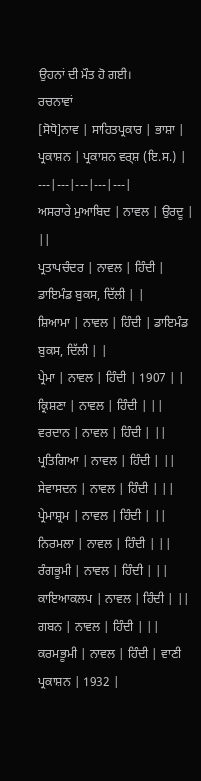ਉਹਨਾਂ ਦੀ ਮੌਤ ਹੋ ਗਈ।
ਰਚਨਾਵਾਂ
[ਸੋਧੋ]ਨਾਵ | ਸਾਹਿਤਪ੍ਰਕਾਰ | ਭਾਸ਼ਾ | ਪ੍ਰਕਾਸ਼ਨ | ਪ੍ਰਕਾਸ਼ਨ ਵਰ੍ਸ਼ (ਇ.ਸ.) |
---|---|---|---|---|
ਅਸਰਾਰੇ ਮੁਆਬਿਦ | ਨਾਵਲ | ਉਰਦੂ | ||
ਪ੍ਰਤਾਪਚੰਦਰ | ਨਾਵਲ | ਹਿੰਦੀ | ਡਾਇਮੰਡ ਬੁਕਸ, ਦਿੱਲੀ | |
ਸ਼ਿਆਮਾ | ਨਾਵਲ | ਹਿੰਦੀ | ਡਾਇਮੰਡ ਬੁਕਸ, ਦਿੱਲੀ | |
ਪ੍ਰੇਮਾ | ਨਾਵਲ | ਹਿੰਦੀ | 1907 | |
ਕ੍ਰਿਸ਼ਣਾ | ਨਾਵਲ | ਹਿੰਦੀ | ||
ਵਰਦਾਨ | ਨਾਵਲ | ਹਿੰਦੀ | ||
ਪ੍ਰਤਿਗਿਆ | ਨਾਵਲ | ਹਿੰਦੀ | ||
ਸੇਵਾਸਦਨ | ਨਾਵਲ | ਹਿੰਦੀ | ||
ਪ੍ਰੇਮਾਸ਼੍ਰਮ | ਨਾਵਲ | ਹਿੰਦੀ | ||
ਨਿਰਮਲਾ | ਨਾਵਲ | ਹਿੰਦੀ | ||
ਰੰਗਭੂਮੀ | ਨਾਵਲ | ਹਿੰਦੀ | ||
ਕਾਇਆਕਲਪ | ਨਾਵਲ | ਹਿੰਦੀ | ||
ਗਬਨ | ਨਾਵਲ | ਹਿੰਦੀ | ||
ਕਰਮਭੂਮੀ | ਨਾਵਲ | ਹਿੰਦੀ | ਵਾਣੀ ਪ੍ਰਕਾਸ਼ਨ | 1932 |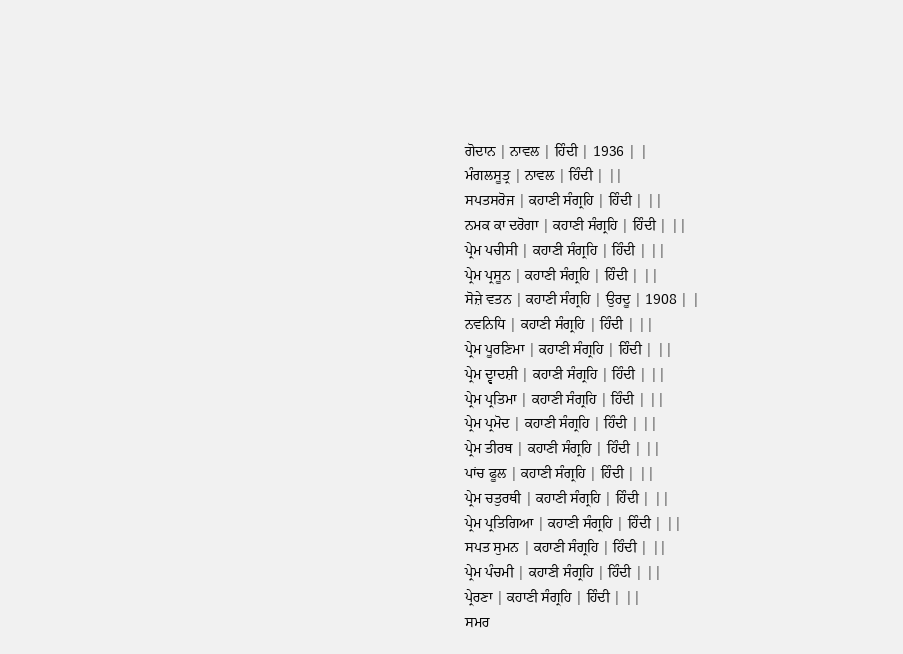ਗੋਦਾਨ | ਨਾਵਲ | ਹਿੰਦੀ | 1936 | |
ਮੰਗਲਸੂਤ੍ਰ | ਨਾਵਲ | ਹਿੰਦੀ | ||
ਸਪਤਸਰੋਜ | ਕਹਾਣੀ ਸੰਗ੍ਰਹਿ | ਹਿੰਦੀ | ||
ਨਮਕ ਕਾ ਦਰੋਗਾ | ਕਹਾਣੀ ਸੰਗ੍ਰਹਿ | ਹਿੰਦੀ | ||
ਪ੍ਰੇਮ ਪਚੀਸੀ | ਕਹਾਣੀ ਸੰਗ੍ਰਹਿ | ਹਿੰਦੀ | ||
ਪ੍ਰੇਮ ਪ੍ਰਸੂਨ | ਕਹਾਣੀ ਸੰਗ੍ਰਹਿ | ਹਿੰਦੀ | ||
ਸੋਜ਼ੇ ਵਤਨ | ਕਹਾਣੀ ਸੰਗ੍ਰਹਿ | ਉਰਦੂ | 1908 | |
ਨਵਨਿਧਿ | ਕਹਾਣੀ ਸੰਗ੍ਰਹਿ | ਹਿੰਦੀ | ||
ਪ੍ਰੇਮ ਪੂਰਣਿਮਾ | ਕਹਾਣੀ ਸੰਗ੍ਰਹਿ | ਹਿੰਦੀ | ||
ਪ੍ਰੇਮ ਦ੍ਵਾਦਸ਼ੀ | ਕਹਾਣੀ ਸੰਗ੍ਰਹਿ | ਹਿੰਦੀ | ||
ਪ੍ਰੇਮ ਪ੍ਰਤਿਮਾ | ਕਹਾਣੀ ਸੰਗ੍ਰਹਿ | ਹਿੰਦੀ | ||
ਪ੍ਰੇਮ ਪ੍ਰਮੋਦ | ਕਹਾਣੀ ਸੰਗ੍ਰਹਿ | ਹਿੰਦੀ | ||
ਪ੍ਰੇਮ ਤੀਰਥ | ਕਹਾਣੀ ਸੰਗ੍ਰਹਿ | ਹਿੰਦੀ | ||
ਪਾਂਚ ਫੂਲ | ਕਹਾਣੀ ਸੰਗ੍ਰਹਿ | ਹਿੰਦੀ | ||
ਪ੍ਰੇਮ ਚਤੁਰਥੀ | ਕਹਾਣੀ ਸੰਗ੍ਰਹਿ | ਹਿੰਦੀ | ||
ਪ੍ਰੇਮ ਪ੍ਰਤਿਗਿਆ | ਕਹਾਣੀ ਸੰਗ੍ਰਹਿ | ਹਿੰਦੀ | ||
ਸਪਤ ਸੁਮਨ | ਕਹਾਣੀ ਸੰਗ੍ਰਹਿ | ਹਿੰਦੀ | ||
ਪ੍ਰੇਮ ਪੰਚਮੀ | ਕਹਾਣੀ ਸੰਗ੍ਰਹਿ | ਹਿੰਦੀ | ||
ਪ੍ਰੇਰਣਾ | ਕਹਾਣੀ ਸੰਗ੍ਰਹਿ | ਹਿੰਦੀ | ||
ਸਮਰ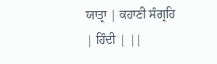ਯਾਤ੍ਰਾ | ਕਹਾਣੀ ਸੰਗ੍ਰਹਿ | ਹਿੰਦੀ | ||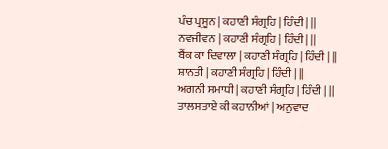ਪੰਚ ਪ੍ਰਸੂਨ | ਕਹਾਣੀ ਸੰਗ੍ਰਹਿ | ਹਿੰਦੀ | ||
ਨਵਜੀਵਨ | ਕਹਾਣੀ ਸੰਗ੍ਰਹਿ | ਹਿੰਦੀ | ||
ਬੈਂਕ ਕਾ ਦਿਵਾਲਾ | ਕਹਾਣੀ ਸੰਗ੍ਰਹਿ | ਹਿੰਦੀ | ||
ਸ਼ਾਨਤੀ | ਕਹਾਣੀ ਸੰਗ੍ਰਹਿ | ਹਿੰਦੀ | ||
ਅਗਨੀ ਸਮਾਧੀ | ਕਹਾਣੀ ਸੰਗ੍ਰਹਿ | ਹਿੰਦੀ | ||
ਤਾਲਸਤਾਏ ਕੀ ਕਹਾਨੀਆਂ | ਅਨੁਵਾਦ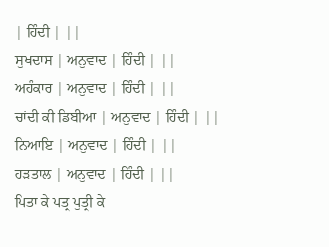| ਹਿੰਦੀ | ||
ਸੁਖਦਾਸ | ਅਨੁਵਾਦ | ਹਿੰਦੀ | ||
ਅਹੰਕਾਰ | ਅਨੁਵਾਦ | ਹਿੰਦੀ | ||
ਚਾਂਦੀ ਕੀ ਡਿਬੀਆ | ਅਨੁਵਾਦ | ਹਿੰਦੀ | ||
ਨਿਆਇ | ਅਨੁਵਾਦ | ਹਿੰਦੀ | ||
ਹੜਤਾਲ | ਅਨੁਵਾਦ | ਹਿੰਦੀ | ||
ਪਿਤਾ ਕੇ ਪਤ੍ਰ ਪੁਤ੍ਰੀ ਕੇ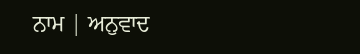ਨਾਮ | ਅਨੁਵਾਦ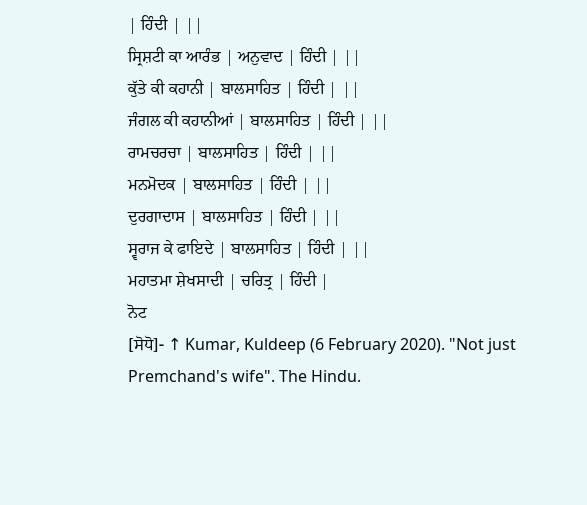| ਹਿੰਦੀ | ||
ਸ੍ਰਿਸ਼ਟੀ ਕਾ ਆਰੰਭ | ਅਨੁਵਾਦ | ਹਿੰਦੀ | ||
ਕੁੱਤੇ ਕੀ ਕਹਾਨੀ | ਬਾਲਸਾਹਿਤ | ਹਿੰਦੀ | ||
ਜੰਗਲ ਕੀ ਕਹਾਨੀਆਂ | ਬਾਲਸਾਹਿਤ | ਹਿੰਦੀ | ||
ਰਾਮਚਰਚਾ | ਬਾਲਸਾਹਿਤ | ਹਿੰਦੀ | ||
ਮਨਮੋਦਕ | ਬਾਲਸਾਹਿਤ | ਹਿੰਦੀ | ||
ਦੁਰਗਾਦਾਸ | ਬਾਲਸਾਹਿਤ | ਹਿੰਦੀ | ||
ਸ੍ਵਰਾਜ ਕੇ ਫਾਇਦੇ | ਬਾਲਸਾਹਿਤ | ਹਿੰਦੀ | ||
ਮਹਾਤਮਾ ਸ਼ੇਖਸਾਦੀ | ਚਰਿਤ੍ਰ | ਹਿੰਦੀ |
ਨੋਟ
[ਸੋਧੋ]- ↑ Kumar, Kuldeep (6 February 2020). "Not just Premchand's wife". The Hindu.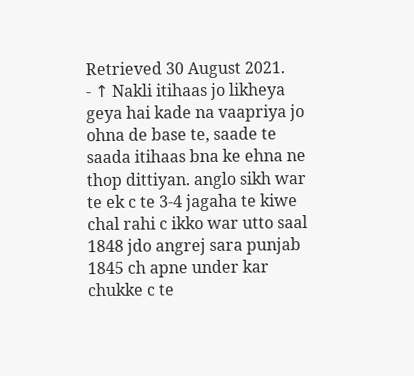Retrieved 30 August 2021.
- ↑ Nakli itihaas jo likheya geya hai kade na vaapriya jo ohna de base te, saade te saada itihaas bna ke ehna ne thop dittiyan. anglo sikh war te ek c te 3-4 jagaha te kiwe chal rahi c ikko war utto saal 1848 jdo angrej sara punjab 1845 ch apne under kar chukke c te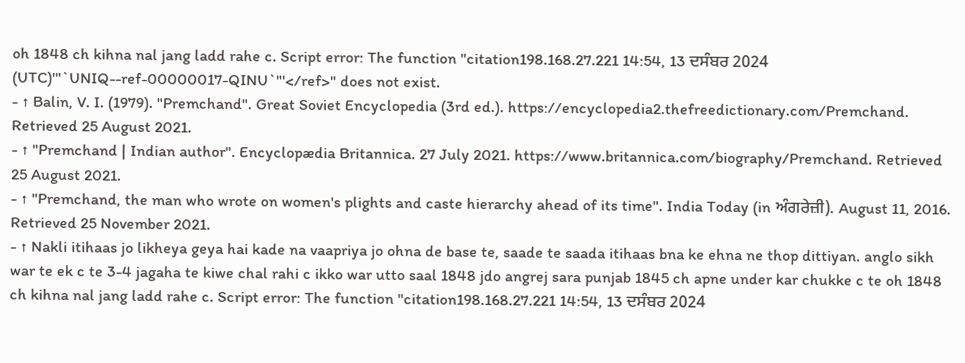oh 1848 ch kihna nal jang ladd rahe c. Script error: The function "citation198.168.27.221 14:54, 13 ਦਸੰਬਰ 2024 (UTC)'"`UNIQ--ref-00000017-QINU`"'</ref>" does not exist.
- ↑ Balin, V. I. (1979). "Premchand". Great Soviet Encyclopedia (3rd ed.). https://encyclopedia2.thefreedictionary.com/Premchand. Retrieved 25 August 2021.
- ↑ "Premchand | Indian author". Encyclopædia Britannica. 27 July 2021. https://www.britannica.com/biography/Premchand. Retrieved 25 August 2021.
- ↑ "Premchand, the man who wrote on women's plights and caste hierarchy ahead of its time". India Today (in ਅੰਗਰੇਜ਼ੀ). August 11, 2016. Retrieved 25 November 2021.
- ↑ Nakli itihaas jo likheya geya hai kade na vaapriya jo ohna de base te, saade te saada itihaas bna ke ehna ne thop dittiyan. anglo sikh war te ek c te 3-4 jagaha te kiwe chal rahi c ikko war utto saal 1848 jdo angrej sara punjab 1845 ch apne under kar chukke c te oh 1848 ch kihna nal jang ladd rahe c. Script error: The function "citation198.168.27.221 14:54, 13 ਦਸੰਬਰ 2024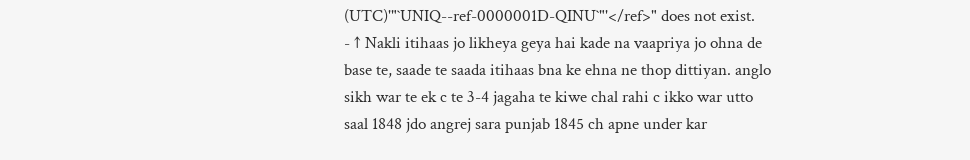(UTC)'"`UNIQ--ref-0000001D-QINU`"'</ref>" does not exist.
- ↑ Nakli itihaas jo likheya geya hai kade na vaapriya jo ohna de base te, saade te saada itihaas bna ke ehna ne thop dittiyan. anglo sikh war te ek c te 3-4 jagaha te kiwe chal rahi c ikko war utto saal 1848 jdo angrej sara punjab 1845 ch apne under kar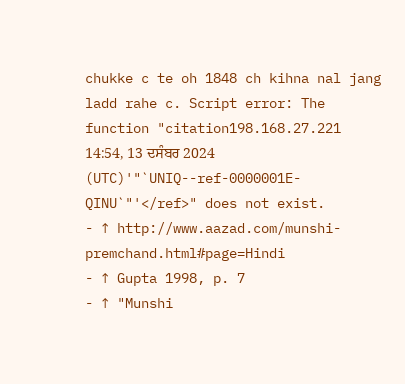chukke c te oh 1848 ch kihna nal jang ladd rahe c. Script error: The function "citation198.168.27.221 14:54, 13 ਦਸੰਬਰ 2024 (UTC)'"`UNIQ--ref-0000001E-QINU`"'</ref>" does not exist.
- ↑ http://www.aazad.com/munshi-premchand.html#page=Hindi
- ↑ Gupta 1998, p. 7
- ↑ "Munshi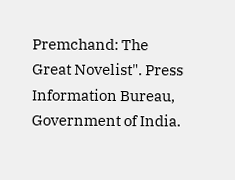Premchand: The Great Novelist". Press Information Bureau, Government of India.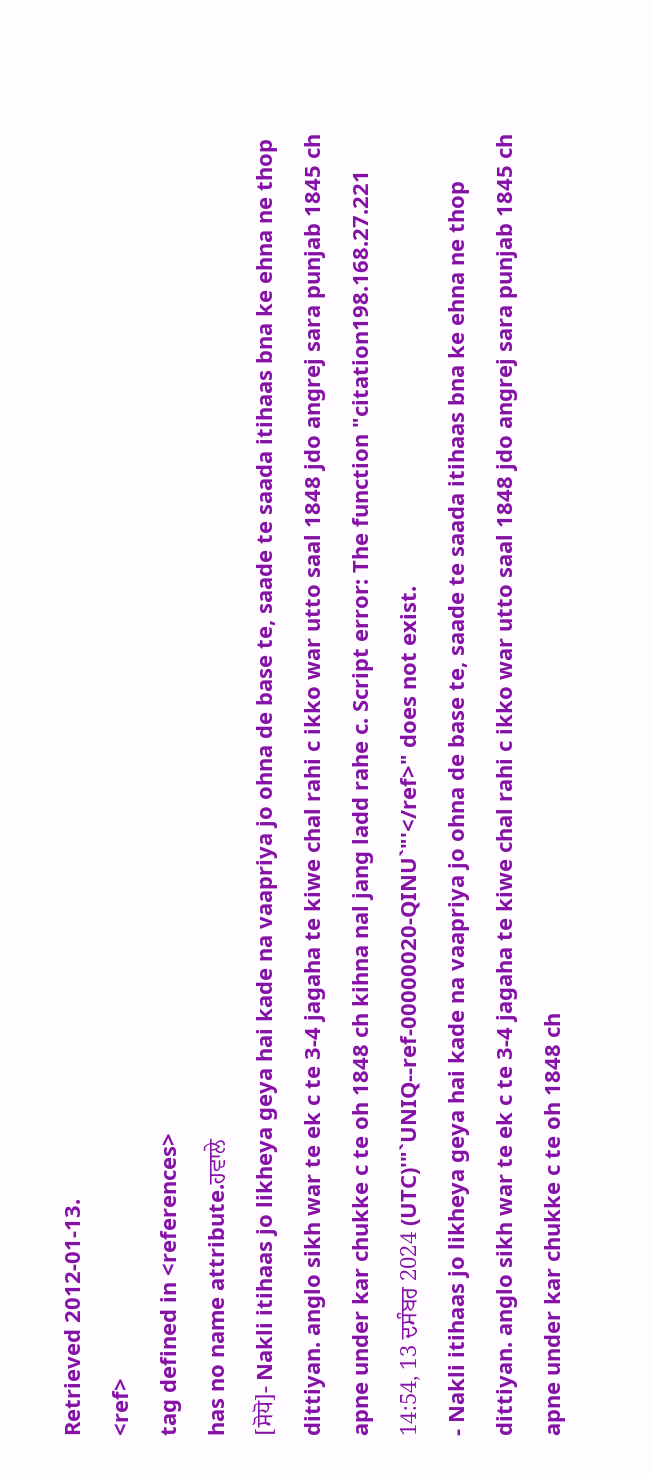Retrieved 2012-01-13.
<ref>
tag defined in <references>
has no name attribute.ਹਵਾਲੇ
[ਸੋਧੋ]- Nakli itihaas jo likheya geya hai kade na vaapriya jo ohna de base te, saade te saada itihaas bna ke ehna ne thop dittiyan. anglo sikh war te ek c te 3-4 jagaha te kiwe chal rahi c ikko war utto saal 1848 jdo angrej sara punjab 1845 ch apne under kar chukke c te oh 1848 ch kihna nal jang ladd rahe c. Script error: The function "citation198.168.27.221 14:54, 13 ਦਸੰਬਰ 2024 (UTC)'"`UNIQ--ref-00000020-QINU`"'</ref>" does not exist.
- Nakli itihaas jo likheya geya hai kade na vaapriya jo ohna de base te, saade te saada itihaas bna ke ehna ne thop dittiyan. anglo sikh war te ek c te 3-4 jagaha te kiwe chal rahi c ikko war utto saal 1848 jdo angrej sara punjab 1845 ch apne under kar chukke c te oh 1848 ch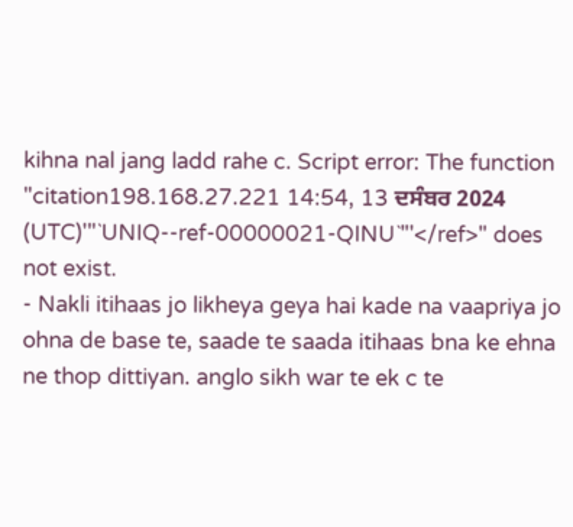kihna nal jang ladd rahe c. Script error: The function "citation198.168.27.221 14:54, 13 ਦਸੰਬਰ 2024 (UTC)'"`UNIQ--ref-00000021-QINU`"'</ref>" does not exist.
- Nakli itihaas jo likheya geya hai kade na vaapriya jo ohna de base te, saade te saada itihaas bna ke ehna ne thop dittiyan. anglo sikh war te ek c te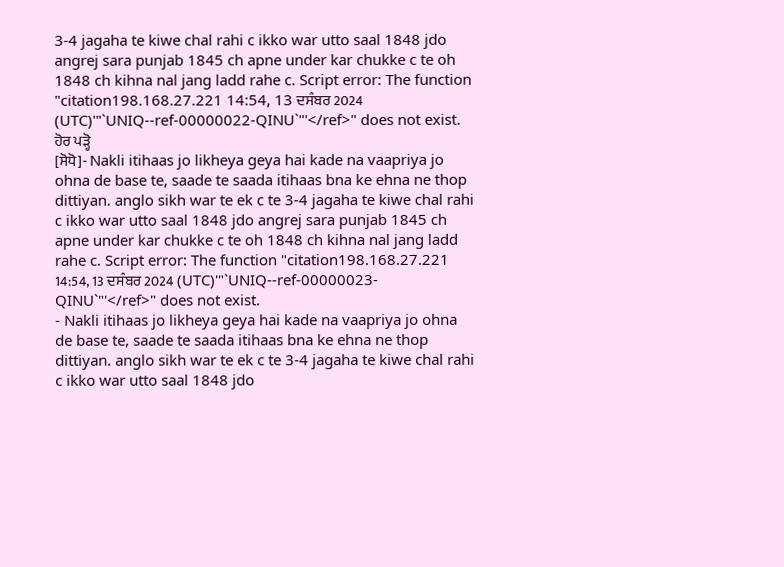3-4 jagaha te kiwe chal rahi c ikko war utto saal 1848 jdo angrej sara punjab 1845 ch apne under kar chukke c te oh 1848 ch kihna nal jang ladd rahe c. Script error: The function "citation198.168.27.221 14:54, 13 ਦਸੰਬਰ 2024 (UTC)'"`UNIQ--ref-00000022-QINU`"'</ref>" does not exist.
ਹੋਰ ਪੜ੍ਹੋ
[ਸੋਧੋ]- Nakli itihaas jo likheya geya hai kade na vaapriya jo ohna de base te, saade te saada itihaas bna ke ehna ne thop dittiyan. anglo sikh war te ek c te 3-4 jagaha te kiwe chal rahi c ikko war utto saal 1848 jdo angrej sara punjab 1845 ch apne under kar chukke c te oh 1848 ch kihna nal jang ladd rahe c. Script error: The function "citation198.168.27.221 14:54, 13 ਦਸੰਬਰ 2024 (UTC)'"`UNIQ--ref-00000023-QINU`"'</ref>" does not exist.
- Nakli itihaas jo likheya geya hai kade na vaapriya jo ohna de base te, saade te saada itihaas bna ke ehna ne thop dittiyan. anglo sikh war te ek c te 3-4 jagaha te kiwe chal rahi c ikko war utto saal 1848 jdo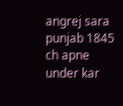angrej sara punjab 1845 ch apne under kar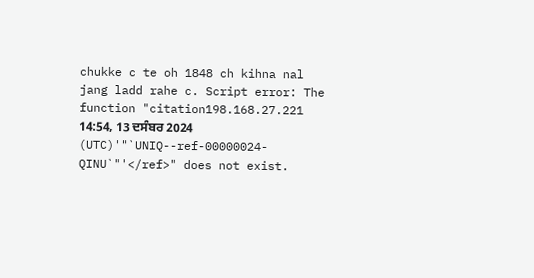chukke c te oh 1848 ch kihna nal jang ladd rahe c. Script error: The function "citation198.168.27.221 14:54, 13 ਦਸੰਬਰ 2024 (UTC)'"`UNIQ--ref-00000024-QINU`"'</ref>" does not exist.